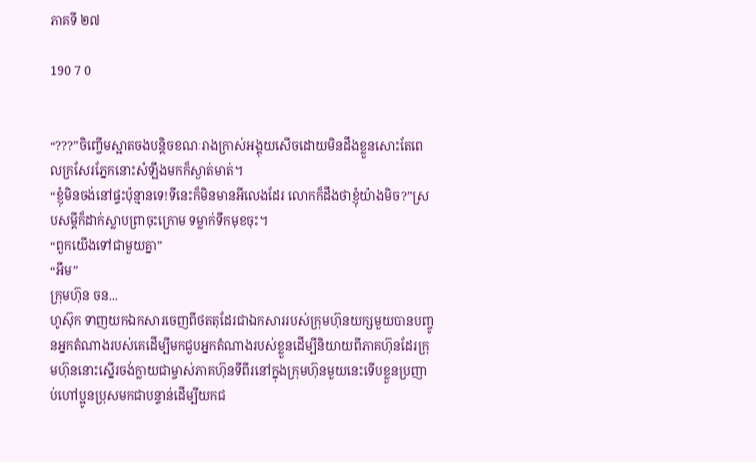ភាគទី ២៧

190 7 0


“???”ចិញ្ចើមស្អាតចងបន្តិចខណៈរាងក្រាស់អង្គុយសើចដោយមិនដឹងខ្លួនសោះតែពេលក្រសែរភ្នែកនោះសំឡឹងមកក៏ស្ងាត់មាត់។
“ខ្ញុំមិនចង់នៅផ្ទះប៉ុន្មានទេ!ទីនេះក៏មិនមានអីលេងដែរ លោកក៏ដឹងថាខ្ញុំយ៉ាងមិច?”ស្របសម្តីក៏ដាក់ស្លាបព្រាចុះក្រោម ទម្លាក់ទឹកមុខចុះ។
“ពួកយើងទៅជាមួយគ្នា”
“អឹម”
ក្រុមហ៊ុន ចន...
ហូស៊ុក ទាញយកឯកសារចេញពីថតតុដែរជាឯកសាររបស់ក្រុមហ៊ុនយក្សមួយបានបញ្ចូនអ្នកតំណាងរបស់គេដើម្បីមកជួបអ្នកតំណាងរបស់ខ្លួនដើម្បីនិយាយពីភាគហ៊ុនដែរក្រុមហ៊ុននោះស្នើរចង់ក្លាយជាម្ចាស់ភាគហ៊ុនទីពីរនៅក្នុងក្រុមហ៊ុនមួយនេះទើបខ្លួនប្រញាប់ហៅប្អូនប្រុសមកជាបន្ទាន់ដើម្បីយកជ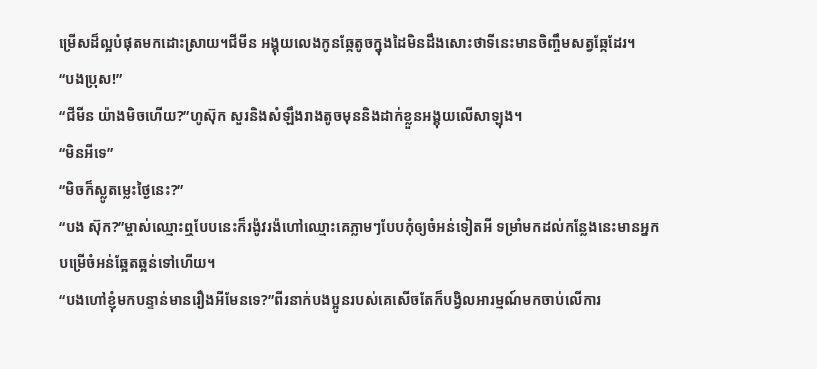ម្រើសដ៏ល្អបំផុតមកដោះស្រាយ។ជីមីន អង្គុយលេងកូនឆ្កែតូចក្នុងដៃមិនដឹងសោះថាទីនេះមានចិញ្ចឹមសត្វឆ្កែដែរ។
“បងប្រុស!”
“ជីមីន យ៉ាងមិចហើយ?”ហូស៊ុក សួរនិងសំឡឹងរាងតូចមុននិងដាក់ខ្លួនអង្គុយលើសាឡុង។
“មិនអីទេ”
“មិចក៏ស្លូតម្លេះថ្ងៃនេះ?”
“បង ស៊ុក?”ម្ចាស់ឈ្មោះឮបែបនេះក៏រង៉ូវរង៉ហៅឈ្មោះគេភ្លាមៗបែបកុំឲ្យចំអន់ទៀតអី ទម្រាំមកដល់កន្លែងនេះមានអ្នកបម្រើចំអន់ឆ្អែតឆ្អន់ទៅហើយ។
“បងហៅខ្ញុំមកបន្ទាន់មានរឿងអីមែនទេ?”ពីរនាក់បងប្អូនរបស់គេសើចតែក៏បង្វិលអារម្មណ៍មកចាប់លើការ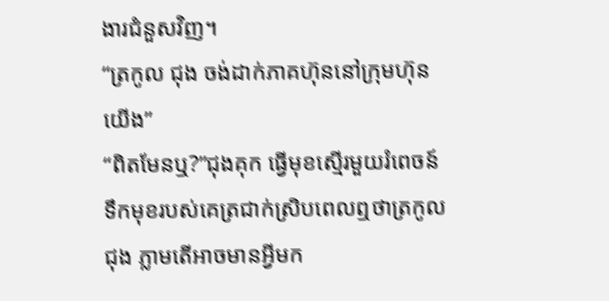ងារជំនួសវិញ។
“ត្រកូល ជុង ចង់ដាក់ភាគហ៊ុននៅក្រុមហ៊ុនយើង”
“ពិតមែនឬ?”ជុងគុក ធ្វើមុខស្មើរមួយរំពេចន៍ ទឹកមុខរបស់គេត្រជាក់ស្រិបពេលឮថាត្រកូល ជុង ភ្លាមតើអាចមានអ្វីមក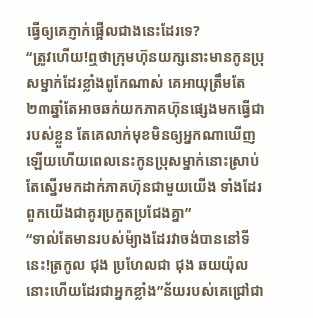ធ្វើឲ្យគេភ្ញាក់ផ្អើលជាងនេះដែរទេ?
“ត្រូវហើយ!ឮថាក្រុមហ៊ុនយក្សនោះមានកូនប្រុសម្នាក់ដែរខ្លាំងពូកែណាស់ គេអាយុត្រឹមតែ២៣ឆ្នាំតែអាចឆក់យកភាគហ៊ុនផ្សេងមកធ្វើជារបស់ខ្លួន តែគេលាក់មុខមិនឲ្យអ្នកណាឃើញឡើយហើយពេលនេះកូនប្រុសម្នាក់នោះស្រាប់តែស្នើរមកដាក់ភាគហ៊ុនជាមួយយើង ទាំងដែរពួកយើងជាគូរប្រកួតប្រជែងគ្នា”
“ទាល់តែមានរបស់ម៉្យាងដែរវាចង់បាននៅទីនេះ!ត្រកូល ជុង ប្រហែលជា ជុង ឆយយ៉ុល នោះហើយដែរជាអ្នកខ្លាំង”ន័យរបស់គេជ្រៅជា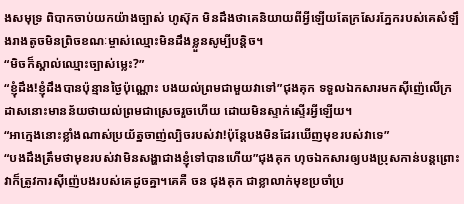ងសមុទ្រ ពិបាកចាប់យកយ៉ាងច្បាស់ ហូស៊ុក មិនដឹងថាគេនិយាយពីអ្វីឡើយតែក្រសែរភ្នែករបស់គេសំឡឹងរាងតូចមិនព្រិចខណៈម្ចាស់ឈ្មោះមិនដឹងខ្លួនសូម្បីបន្តិច។
“មិចក៏ស្គាល់ឈ្មោះច្បាស់ម្លេះ?”
“ខ្ញុំដឹង!ខ្ញុំដឹងបានប៉ុន្មានថ្ងៃប៉ុណ្ណោះ បងយល់ព្រមជាមួយវាទៅ”ជុងគុក ទទួលឯកសារមកស៊ីញ៉េលើក្រដាសនោះមានន័យថាយល់ព្រមជាស្រេចរួចហើយ ដោយមិនស្ទាក់ស្ទើរអ្វីឡើយ។
“អាក្មេងនោះខ្លាំងណាស់ប្រយ័ត្នចាញ់ល្បិចរបស់វា!ប៉ុន្តែបងមិនដែរឃើញមុខរបស់វាទេ”
“បងដឹងត្រឹមថាមុខរបស់វាមិនសង្ហាជាងខ្ញុំទៅបានហើយ”ជុងគុក ហុចឯកសារឲ្យបងប្រុសកាន់បន្តព្រោះវាក៏ត្រូវការស៊ីញ៉េបងរបស់គេដូចគ្នា។គេគឺ ចន ជុងគុក ជាខ្លាលាក់មុខប្រចាំប្រ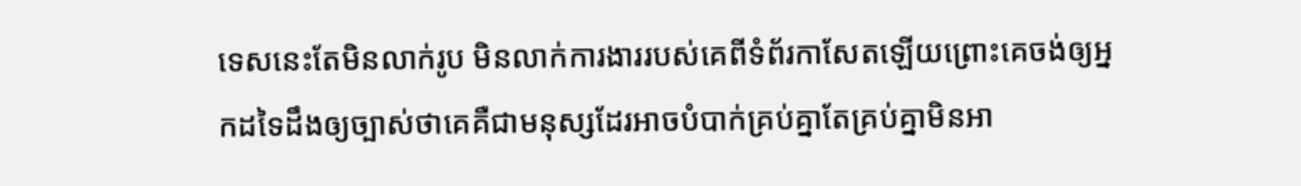ទេសនេះតែមិនលាក់រូប មិនលាក់ការងាររបស់គេពីទំព័រកាសែតឡើយព្រោះគេចង់ឲ្យអ្នកដទៃដឹងឲ្យច្បាស់ថាគេគឺជាមនុស្សដែរអាចបំបាក់គ្រប់គ្នាតែគ្រប់គ្នាមិនអា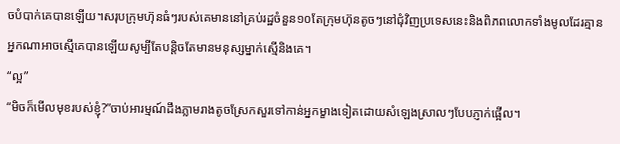ចបំបាក់គេបានឡើយ។សរុបក្រុមហ៊ុនធំៗរបស់គេមាននៅគ្រប់រដ្ឋចំនួន១០តែក្រុមហ៊ុនតូចៗនៅជុំវិញប្រទេសនេះនិងពិភពលោកទាំងមូលដែរគ្មានអ្នកណាអាចស្មើគេបានឡើយសូម្បីតែបន្តិចតែមានមនុស្សម្នាក់ស្មើនិងគេ។
“ល្អ”
“មិចក៏មើលមុខរបស់ខ្ញុំ?”ចាប់អារម្មណ៍ដឹងភ្លាមរាងតូចស្រែកសួរទៅកាន់អ្នកម្ខាងទៀតដោយសំឡេងស្រាលៗបែបភ្ញាក់ផ្អើល។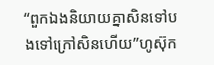“ពួកឯងនិយាយគ្នាសិនទៅបងទៅក្រៅសិនហើយ”ហូស៊ុក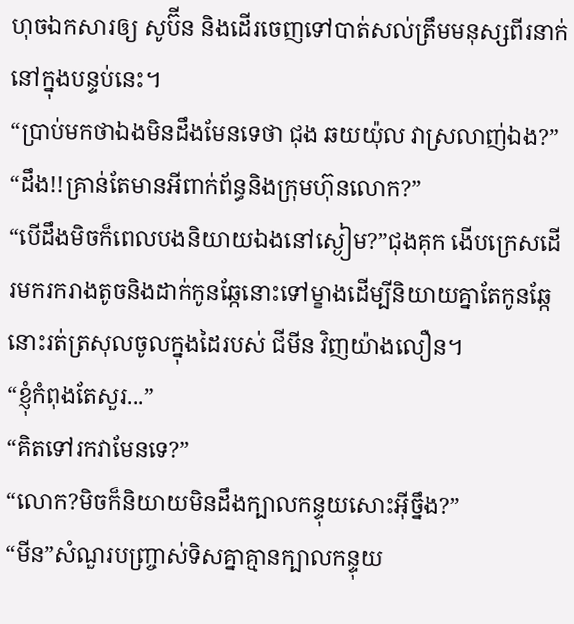ហុចឯកសារឲ្យ សូប៊ីន និងដើរចេញទៅបាត់សល់ត្រឹមមនុស្សពីរនាក់នៅក្នុងបន្ទប់នេះ។
“ប្រាប់មកថាឯងមិនដឹងមែនទេថា ជុង ឆយយ៉ុល វាស្រលាញ់ឯង?”
“ដឹង!!គ្រាន់តែមានអីពាក់ព័ន្ធនិងក្រុមហ៊ុនលោក?”
“បើដឹងមិចក៏ពេលបងនិយាយឯងនៅស្ងៀម?”ជុងគុក ងើបក្រេសដើរមករករាងតូចនិងដាក់កូនឆ្កែនោះទៅម្ខាងដើម្បីនិយាយគ្នាតែកូនឆ្កែនោះរត់ត្រសុលចូលក្នុងដៃរបស់ ជីមីន វិញយ៉ាងលឿន។
“ខ្ញុំកំពុងតែសួរ...”
“គិតទៅរកវាមែនទេ?”
“លោក?មិចក៏និយាយមិនដឹងក្បាលកន្ទុយសោះអ៊ីច្នឹង?”
“មីន”សំណួរបញ្ច្រាស់ទិសគ្នាគ្មានក្បាលកន្ទុយ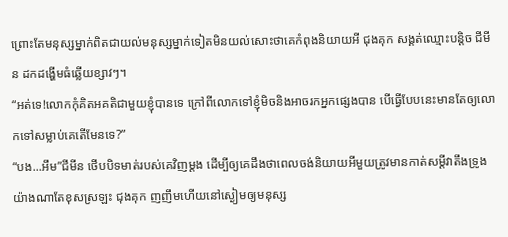ព្រោះតែមនុស្សម្នាក់ពិតជាយល់មនុស្សម្នាក់ទៀតមិនយល់សោះថាគេកំពុងនិយាយអី ជុងគុក សង្គត់ឈ្មោះបន្តិច ជីមីន ដកដង្ហើមធំឆ្លើយខ្សាវៗ។
“អត់ទេ!លោកកុំគិតអគតិជាមួយខ្ញុំបានទេ ក្រៅពីលោកទៅខ្ញុំមិចនិងអាចរកអ្នកផ្សេងបាន បើធ្វើបែបនេះមានតែឲ្យលោកទៅសម្លាប់គេតើមែនទេ?”
“បង...អឹម”ជីមីន ថើបបិទមាត់របស់គេវិញម្តង ដើម្បីឲ្យគេដឹងថាពេលចង់និយាយអីមួយត្រូវមានកាត់សម្តីវាតឹងទ្រូងយ៉ាងណាតែខុសស្រឡះ ជុងគុក ញញឹមហើយនៅស្ងៀមឲ្យមនុស្ស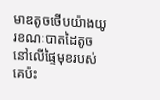មាឌតូចថើបយ៉ាងយូរខណៈបាតដៃតូចនៅលើផ្ទៃមុខរបស់គេប៉ះ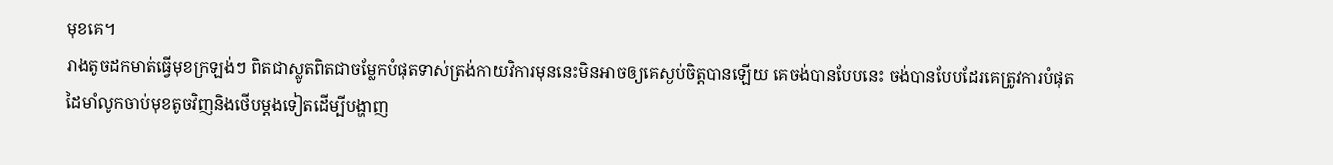មុខគេ។
រាងតូចដកមាត់ធ្វើមុខក្រឡង់ៗ ពិតជាស្លូតពិតជាចម្លែកបំផុតទាស់ត្រង់កាយវិការមុននេះមិនអាចឲ្យគេស្ងប់ចិត្តបានឡើយ គេចង់បានបែបនេះ ចង់បានបែបដែរគេត្រូវការបំផុត ដៃមាំលូកចាប់មុខតូចវិញនិងថើបម្តងទៀតដើម្បីបង្ហាញ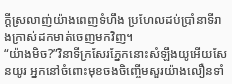ក្តីស្រលាញ់យ៉ាងពេញទំហឹង ប្រហែលដប់ប្រាំនាទីរាងក្រាស់ដកមាត់ចេញមកវិញ។
“យ៉ាងមិច?”វិនាទីក្រសែរភ្នែកនោះសំឡឹងយូអើយសែនយូរ អ្នកនៅចំពោះមុខចងចិញ្ចើមសួរយ៉ាងលឿនទាំ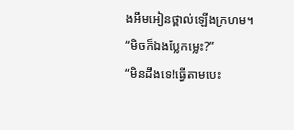ងអឹមអៀនថ្ពាល់ឡើងក្រហម។
“មិចក៏ឯងប្លែកម្លេះ?”
“មិនដឹងទេ!ធ្វើតាមបេះ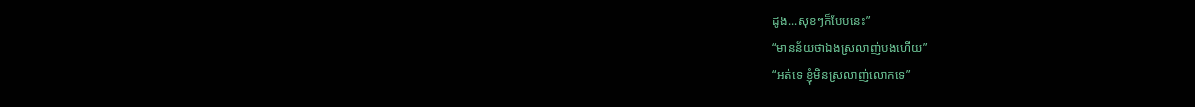ដូង...សុខៗក៏បែបនេះ”
“មានន័យថាឯងស្រលាញ់បងហើយ”
“អត់ទេ ខ្ញុំមិនស្រលាញ់លោកទេ”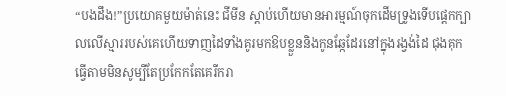“បងដឹង!”ប្រយោគមួយម៉ាត់នេះ ជីមីន ស្តាប់ហើយមានអារម្មណ៍ចុកដើមទ្រូងទើបផ្តេកក្បាលលើស្មាររបស់គេហើយទាញដៃទាំងគូរមកឱបខ្លួននិងកូនឆ្កែដែរនៅក្នុងរង្វង់ដៃ ជុងគុក ធ្វើតាមមិនសូម្បីតែប្រកែកតែគេរីករា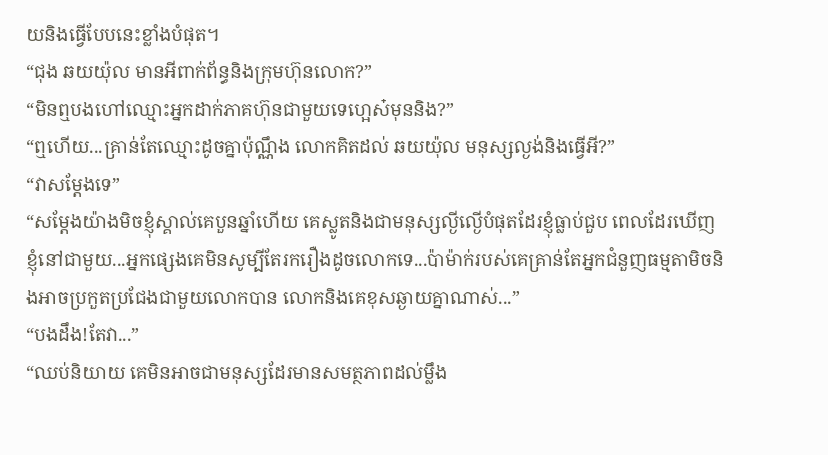យនិងធ្វើបែបនេះខ្លាំងបំផុត។
“ជុង ឆយយ៉ុល មានអីពាក់ព័ន្ធនិងក្រុមហ៊ុនលោក?”
“មិនឮបងហៅឈ្មោះអ្នកដាក់ភាគហ៊ុនជាមួយទេហ្អេស៎មុននិង?”
“ឮហើយ...គ្រាន់តែឈ្មោះដូចគ្នាប៉ុណ្ណឹង លោកគិតដល់ ឆយយ៉ុល មនុស្សល្ងង់និងធ្វើអី?”
“វាសម្តែងទេ”
“សម្តែងយ៉ាងមិចខ្ញុំស្គាល់គេបួនឆ្នាំហើយ គេស្លូតនិងជាមនុស្សល្ងីល្ងើបំផុតដែរខ្ញុំធ្លាប់ជួប ពេលដែរឃើញខ្ញុំនៅជាមួយ...អ្នកផ្សេងគេមិនសូម្បីតែរករឿងដូចលោកទេ...ប៉ាម៉ាក់របស់គេគ្រាន់តែអ្នកជំនួញធម្មតាមិចនិងអាចប្រកួតប្រជែងជាមួយលោកបាន លោកនិងគេខុសឆ្ងាយគ្នាណាស់...”
“បងដឹង!តែវា...”
“ឈប់និយាយ គេមិនអាចជាមនុស្សដែរមានសមត្ថភាពដល់ម្លឹង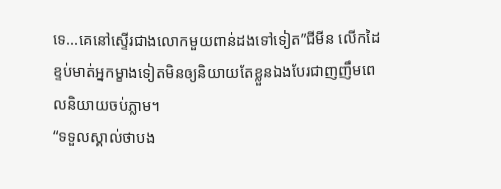ទេ...គេនៅស្ទើរជាងលោកមួយពាន់ដងទៅទៀត”ជីមីន លើកដៃខ្ទប់មាត់អ្នកម្ខាងទៀតមិនឲ្យនិយាយតែខ្លួនឯងបែរជាញញឹមពេលនិយាយចប់ភ្លាម។
“ទទួលស្គាល់ថាបង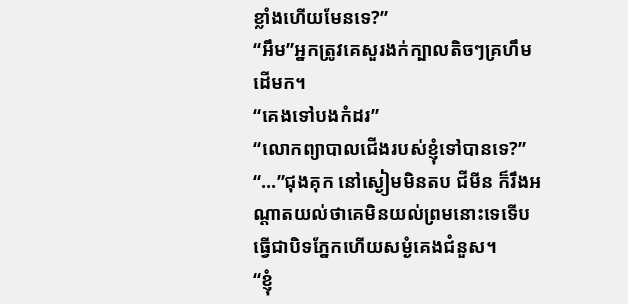ខ្លាំងហើយមែនទេ?”
“អឹម”អ្នកត្រូវគេសួរងក់ក្បាលតិចៗគ្រហឹមដើមក។
“គេងទៅបងកំដរ”
“លោកព្យាបាលជើងរបស់ខ្ញុំទៅបានទេ?”
“...”ជុងគុក នៅស្ងៀមមិនតប ជីមីន ក៏រឹងអណ្តាតយល់ថាគេមិនយល់ព្រមនោះទេទើបធ្វើជាបិទភ្នែកហើយសម្ងំគេងជំនួស។
“ខ្ញុំ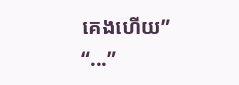គេងហើយ”
“...”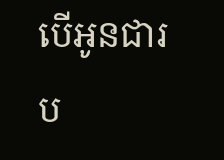បើអូនជារប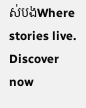ស់បងWhere stories live. Discover now